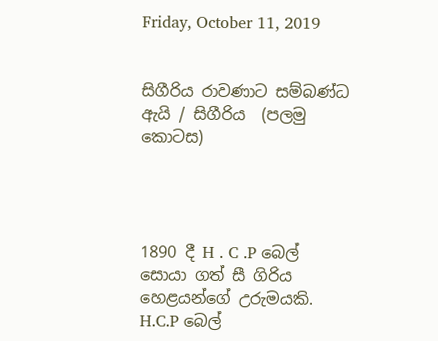Friday, October 11, 2019


සිගීරිය රාවණාට සම්බණ්ධ ඇයි / සිගීරිය  (පලමු කොටස)




1890 දී H . C .P බෙල් සොයා ගත් සී ගිරිය  හෙළයන්ගේ උරුමයකි. H.C.P බෙල්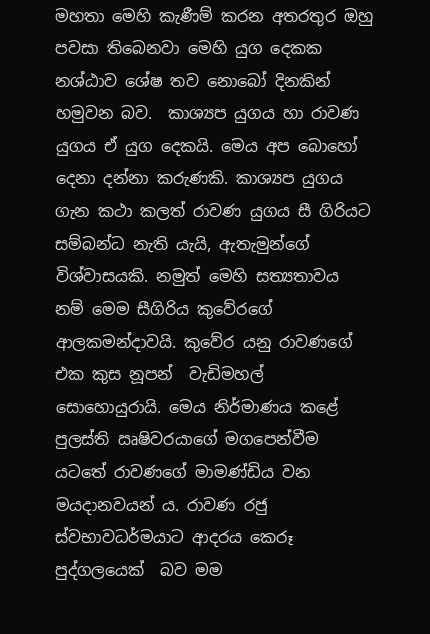මහතා මෙහි කැණීම් කරන අතරතුර ඔහු පවසා තිබෙනවා මෙහි යුග දෙකක නශ්ඨාව ශේෂ තව නොබෝ දිනකින් හමුවන බව.  කාශ්‍යප යුගය හා රාවණ යුගය ඒ යුග දෙකයි. මෙය අප බොහෝ දෙනා දන්නා කරුණකි. කාශ්‍යප යුගය ගැන කථා කලත් රාවණ යුගය සී ගිරියට සම්බන්ධ නැති යැයි, ඇතැමුන්ගේ විශ්වාසයකි. නමුත් මෙහි සත්‍යතාවය නම් මෙම සීගිරිය කුවේරගේ ආලකමන්දාවයි. කුවේර යනු රාවණගේ එක කුස නූපන්  වැඩිමහල් සොහොයුරායි. මෙය නිර්මාණය කළේ පුලස්ති ඍෂිවරයාගේ මගපෙන්වීම යටතේ රාවණගේ මාමණ්ඩිය වන මයදානවයන්‍ ය. රාවණ රජු ස්වභාවධර්මයාට ආදරය කෙරූ  පුද්ගලයෙක්  බව මම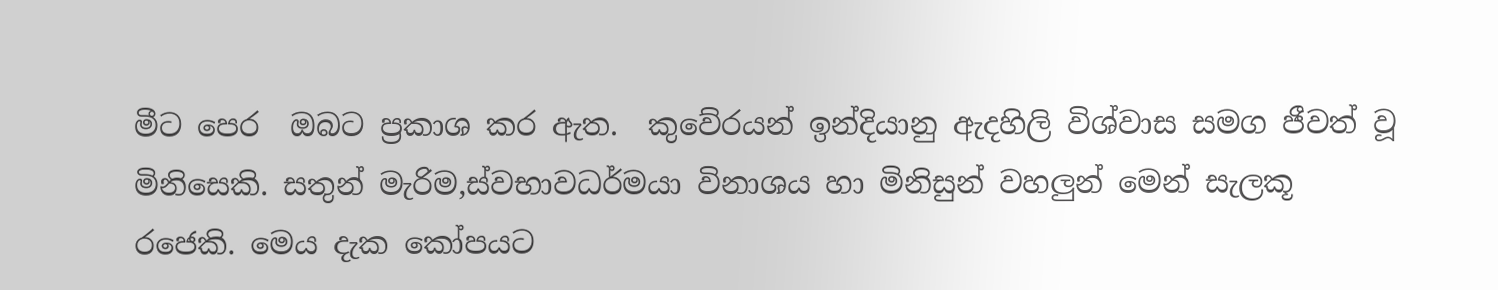මීට පෙර  ඔබට ප්‍රකාශ කර ඇත.  කුවේරයන් ඉන්දියානු ඇදහිලි විශ්වාස සමග ජීවත් වූ මිනිසෙකි. සතුන් මැරිම,ස්වභාවධර්මයා විනාශය හා මිනිසුන් වහලුන් මෙන් සැලකූ  රජෙකි. මෙය දැක කෝපයට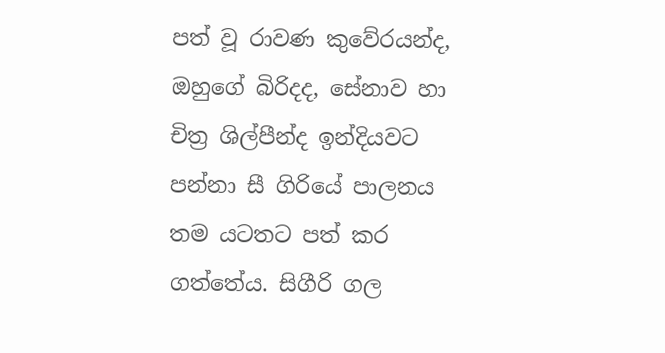පත් වූ රාවණ කුවේරයන්ද, ඔහුගේ බිරිදද, සේනාව හා චිත්‍ර ශිල්පීන්ද ඉන්දියවට පන්නා සී ගිරියේ පාලනය තම යටතට පත් කර ගත්තේය. සිගීරි ගල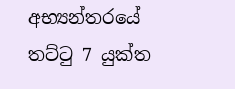අභ්‍යන්තරයේ තට්ටු 7 යුක්‍ත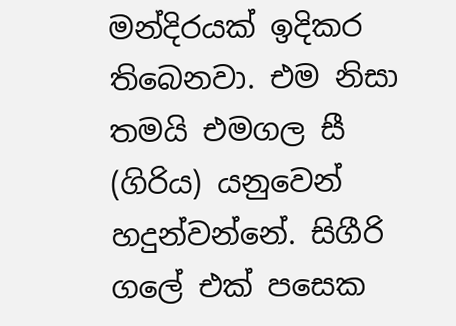මන්දිරයක් ඉදිකර තිබෙනවා. එම නිසා තමයි එමගල සී (ගිරිය) යනුවෙන් හදුන්වන්නේ. සිගීරි ගලේ එක් පසෙක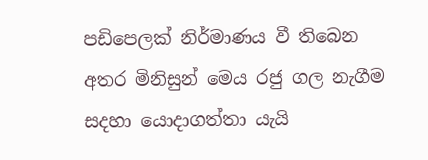පඩිපෙලක් නිර්මාණය වී තිබෙන අතර මිනිසුන් මෙය රජු ගල නැගීම සදහා යොදාගත්තා යැයි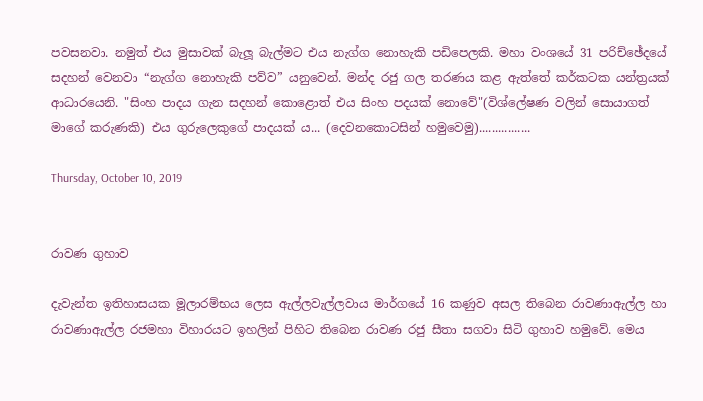පවසනවා. නමුත් එය මුසාවක් බැලූ බැල්මට එය නැග්ග නොහැකි පඩිපෙලකි. මහා වංශයේ 31 පරිච්ඡේදයේ සදහන් වෙනවා “නැග්ග නොහැකි පව්ව” යනුවෙන්. මන්ද රජු ගල තරණය කළ ඇත්තේ කර්කටක යන්ත්‍රයක් ආධාරයෙනි. "සිංහ පාදය ගැන සදහන් කොළොත් එය සිංහ පදයක් නොවේ"(විශ්ලේෂණ වලින් සොයාගත් මාගේ කරුණකි) එය ගුරුලෙකුගේ පාදයක්‍ ය... (දෙවනකොටසින් හමුවෙමු)................

Thursday, October 10, 2019


රාවණ ගුහාව

දැවැන්ත ඉතිහාසයක මූලාරම්භය ලෙස ඇල්ලවැල්ලවාය මාර්ගයේ 16 කණුව අසල තිබෙන රාවණාඇල්ල හා රාවණාඇල්ල රජමහා විහාරයට ඉහලින් පිහිට තිබෙන රාවණ රජු සීතා සගවා සිටි ගුහාව හමුවේ. මෙය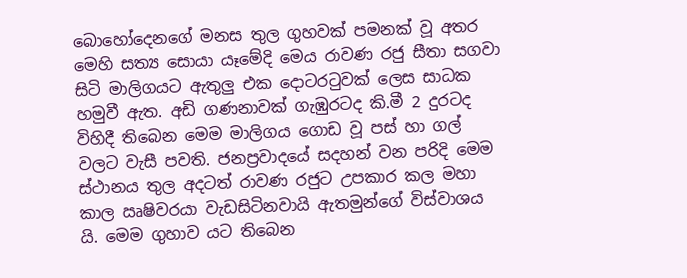බොහෝදෙනගේ මනස තුල ගුහවක් පමනක් වූ අතර මෙහි සත්‍ය සොයා යෑමේදි මෙය රාවණ රජු සීතා සගවා සිටි මාලිගයට ඇතුලු එක දොටරටුවක් ලෙස සාධක හමුවී ඇත. අඩි ගණනාවක් ගැඹුරටද කි.මී 2 දුරටද විහිදී තිබෙන මෙම මාලිගය ගොඩ වූ පස් හා ගල්  වලට වැසී පවති. ජනප්‍රවාදයේ සදහන් වන පරිදි මෙම ස්ථානය තුල අදටත් රාවණ රජුට උපකාර කල මහා කාල ඍෂිවරයා වැඩසිටිනවායි ඇතමුන්ගේ විස්වාශය යි. මෙම ගුහාව යට තිබෙන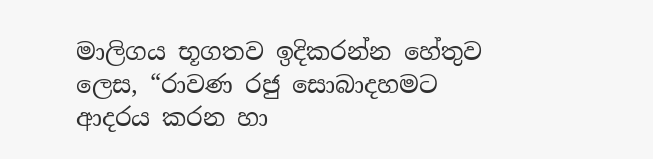මාලිගය භූගතව ඉදිකරන්න හේතුව ලෙස, “රාවණ රජු සොබාදහමට ආදරය කරන හා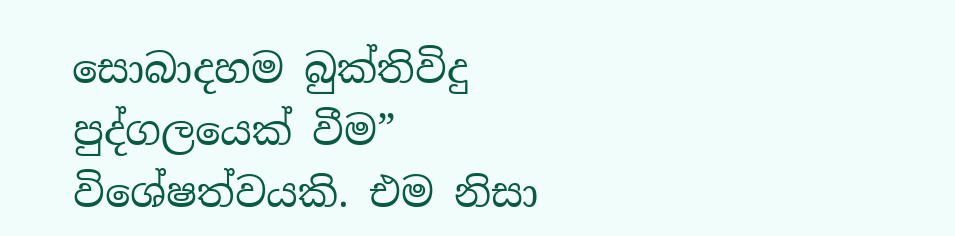සොබාදහම බුක්‍තිවිදු පුද්ගලයෙක් වීම” විශේෂත්වයකි. එම නිසා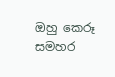ඔහු කෙරූ සමහර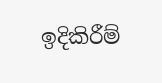ඉදිකිරීම්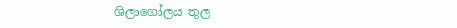ශිලාගෝලය තුල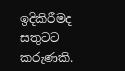ඉදිකිරීමද සතුටට කරුණකි.